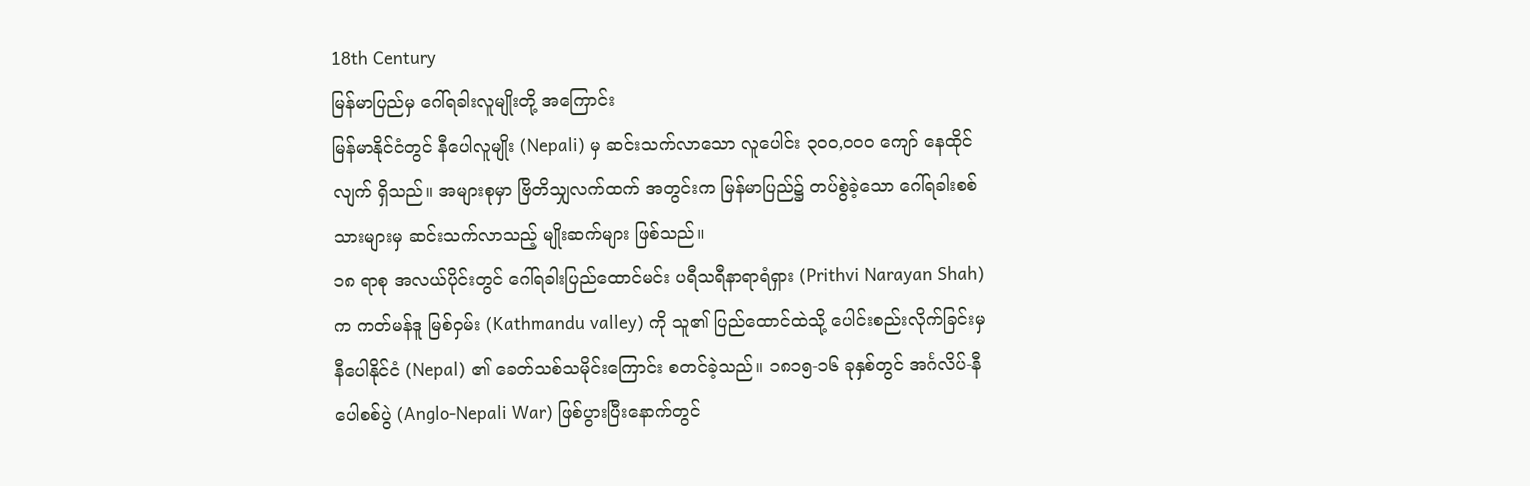18th Century
မြန်မာပြည်မှ ဂေါ်ရခါးလူမျိုးတို့ အကြောင်း
မြန်မာနိုင်ငံတွင် နီပေါလူမျိုး (Nepali) မှ ဆင်းသက်လာသော လူပေါင်း ၃၀၀,၀၀၀ ကျော် နေထိုင်လျက် ရှိသည်။ အများစုမှာ ဗြိတိသျှလက်ထက် အတွင်းက မြန်မာပြည်၌ တပ်စွဲခဲ့သော ဂေါ်ရခါးစစ်သားများမှ ဆင်းသက်လာသည့် မျိုးဆက်များ ဖြစ်သည်။
၁၈ ရာစု အလယ်ပိုင်းတွင် ဂေါ်ရခါးပြည်ထောင်မင်း ပရီသရီနာရာရံရှား (Prithvi Narayan Shah) က ကတ်မန်ဒူ မြစ်ဝှမ်း (Kathmandu valley) ကို သူ၏ ပြည်ထောင်ထဲသို့ ပေါင်းစည်းလိုက်ခြင်းမှ နီပေါနိုင်ငံ (Nepal) ၏ ခေတ်သစ်သမိုင်းကြောင်း စတင်ခဲ့သည်။ ၁၈၁၅-၁၆ ခုနှစ်တွင် အင်္ဂလိပ်-နီပေါစစ်ပွဲ (Anglo-Nepali War) ဖြစ်ပွားပြီးနောက်တွင်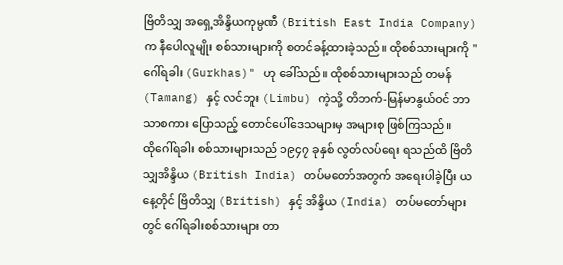ဗြိတိသျှ အရှေ့အိန္ဒိယကုမ္ပဏီ (British East India Company) က နီပေါလူမျိုး စစ်သားများကို စတင်ခန့်ထားခဲ့သည်။ ထိုစစ်သားများကို "ဂေါ်ရခါး (Gurkhas)" ဟု ခေါ်သည်။ ထိုစစ်သားများသည် တမန် (Tamang) နှင့် လင်ဘူး (Limbu) ကဲ့သို့ တိဘက်-မြန်မာနွယ်ဝင် ဘာသာစကား ပြောသည့် တောင်ပေါ်ဒေသများမှ အများစု ဖြစ်ကြသည်။
ထိုဂေါ်ရခါး စစ်သားများသည် ၁၉၄၇ ခုနှစ် လွတ်လပ်ရေး ရသည်ထိ ဗြိတိသျှအိန္ဒိယ (British India) တပ်မတော်အတွက် အရေးပါခဲ့ပြီး ယနေ့တိုင် ဗြိတိသျှ (British) နှင့် အိန္ဒိယ (India) တပ်မတော်များတွင် ဂေါ်ရခါးစစ်သားများ တာ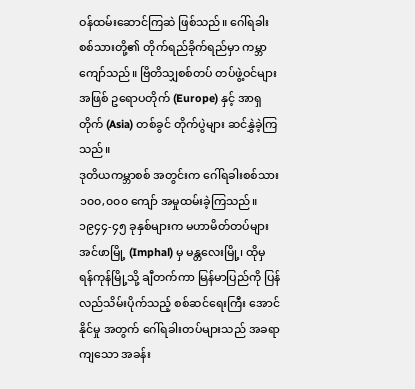ဝန်ထမ်းဆောင်ကြဆဲ ဖြစ်သည်။ ဂေါ်ရခါးစစ်သားတို့၏ တိုက်ရည်ခိုက်ရည်မှာ ကမ္ဘာကျော်သည်။ ဗြိတိသျှစစ်တပ် တပ်ဖွဲ့ဝင်များအဖြစ် ဥရောပတိုက် (Europe) နှင့် အာရှတိုက် (Asia) တစ်ခွင် တိုက်ပွဲများ ဆင်နွှဲခဲ့ကြသည်။
ဒုတိယကမ္ဘာစစ် အတွင်းက ဂေါ်ရခါးစစ်သား ၁၀၀,၀၀၀ ကျော် အမှုထမ်းခဲ့ကြသည်။ ၁၉၄၄-၄၅ ခုနှစ်များက မဟာမိတ်တပ်များ အင်ဖာမြို့ (Imphal) မှ မန္တလေးမြို့၊ ထိုမှ ရန်ကုန်မြို့သို့ ချီတက်ကာ မြန်မာပြည်ကို ပြန်လည်သိမ်းပိုက်သည့် စစ်ဆင်ရေးကြီး အောင်နိုင်မှု အတွက် ဂေါ်ရခါးတပ်များသည် အခရာကျသော အခန်း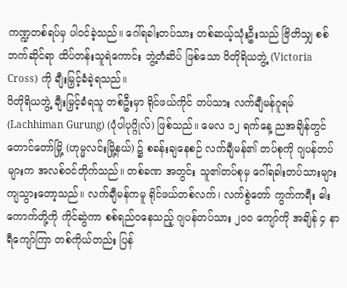ကဏ္ဍတစ်ရပ်မှ ပါဝင်ခဲ့သည်။ ဂေါ်ရခါးတပ်သား တစ်ဆယ့်သုံးဦးသည် ဗြိတိသျှ စစ်ဘက်ဆိုင်ရာ ထိပ်တန်းသူရဲကောင်း ဘွဲ့တံဆိပ် ဖြစ်သော ဝိတိုရိယဘွဲ့ (Victoria Cross) ကို ချီးမြှင့်ခံခဲ့ရသည်။
ဝိတိုရိယဘွဲ့ ချီးမြှင့်ခံရသူ တစ်ဦးမှာ ရိုင်ဖယ်ကိုင် တပ်သား လက်ချီမန်ဂူရမ် (Lachhiman Gurung) (ပုံပါပုဂ္ဂိုလ်) ဖြစ်သည်။ မေလ ၁၂ ရက်နေ့ ညအချိန်တွင် တောင်တော်မြို့ (ဟုမ္မလင်းမြို့နယ်) ၌ စခန်းချနေစဉ် လက်ချီမန်၏ တပ်စုကို ဂျပန်တပ်များက အလစ်ဝင်တိုက်သည်။ တစ်ခဏ အတွင်း သူ၏တပ်စုမှ ဂေါ်ရခါးတပ်သားများ ကျသွားတော့သည်။ လက်ချီမန်ကမူ ရိုင်ဖယ်တစ်လက်၊ လက်စွဲတော် ကွက်ကရီး ဓါးကောက်တို့ကို ကိုင်ဆွဲကာ စစ်ရည်ဝနေသည့် ဂျပန်တပ်သား ၂၀၀ ကျော်ကို အချိန် ၄ နာရီကျော်ကြာ တစ်ကိုယ်တည်း ပြန်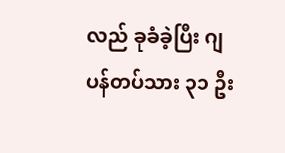လည် ခုခံခဲ့ပြီး ဂျပန်တပ်သား ၃၁ ဦး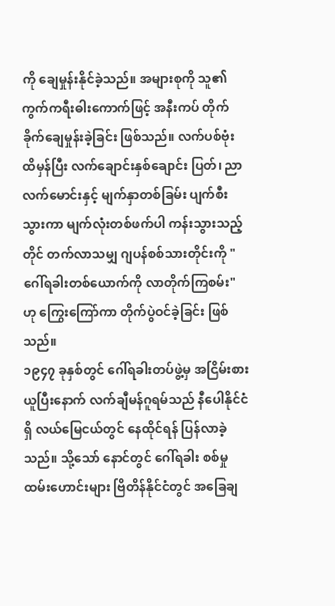ကို ချေမှုန်းနိုင်ခဲ့သည်။ အများစုကို သူ၏ ကွက်ကရီးဓါးကောက်ဖြင့် အနီးကပ် တိုက်ခိုက်ချေမှုန်းခဲ့ခြင်း ဖြစ်သည်။ လက်ပစ်ဗုံး ထိမှန်ပြီး လက်ချောင်းနှစ်ချောင်း ပြတ်၊ ညာလက်မောင်းနှင့် မျက်နှာတစ်ခြမ်း ပျက်စီးသွားကာ မျက်လုံးတစ်ဖက်ပါ ကန်းသွားသည့်တိုင် တက်လာသမျှ ဂျပန်စစ်သားတိုင်းကို "ဂေါ်ရခါးတစ်ယောက်ကို လာတိုက်ကြစမ်း" ဟု ကြွေးကြော်ကာ တိုက်ပွဲဝင်ခဲ့ခြင်း ဖြစ်သည်။
၁၉၄၇ ခုနှစ်တွင် ဂေါ်ရခါးတပ်ဖွဲ့မှ အငြိမ်းစား ယူပြီးနောက် လက်ချီမန်ဂူရမ်သည် နီပေါနိုင်ငံရှိ လယ်မြေငယ်တွင် နေထိုင်ရန် ပြန်လာခဲ့သည်။ သို့သော် နောင်တွင် ဂေါ်ရခါး စစ်မှုထမ်းဟောင်းများ ဗြိတိန်နိုင်ငံတွင် အခြေချ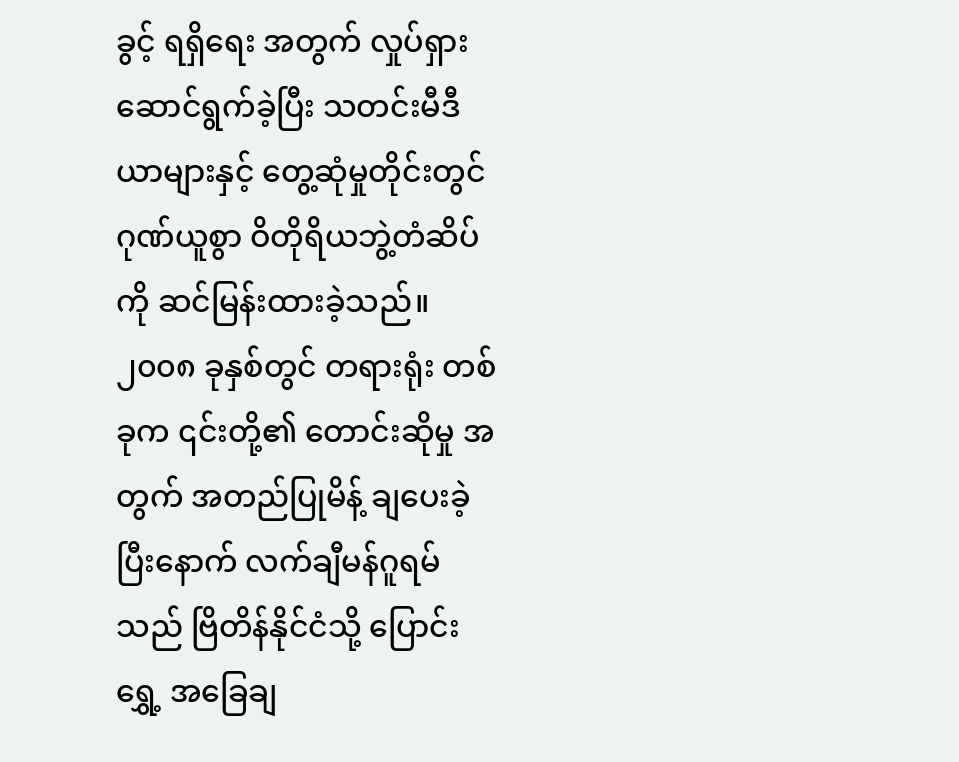ခွင့် ရရှိရေး အတွက် လှုပ်ရှားဆောင်ရွက်ခဲ့ပြီး သတင်းမီဒီယာများနှင့် တွေ့ဆုံမှုတိုင်းတွင် ဂုဏ်ယူစွာ ဝိတိုရိယဘွဲ့တံဆိပ်ကို ဆင်မြန်းထားခဲ့သည်။ ၂၀၀၈ ခုနှစ်တွင် တရားရုံး တစ်ခုက ၎င်းတို့၏ တောင်းဆိုမှု အတွက် အတည်ပြုမိန့် ချပေးခဲ့ပြီးနောက် လက်ချီမန်ဂူရမ်သည် ဗြိတိန်နိုင်ငံသို့ ပြောင်းရွှေ့ အခြေချ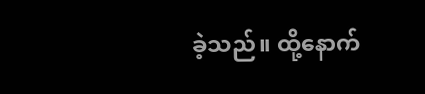ခဲ့သည်။ ထို့နောက်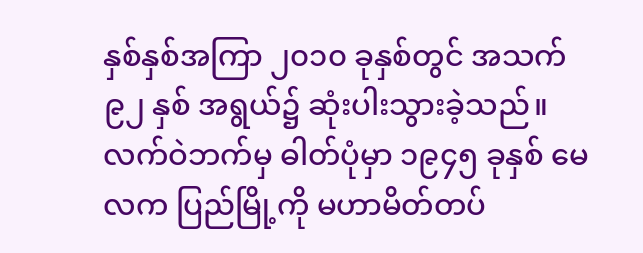နှစ်နှစ်အကြာ ၂၀၁၀ ခုနှစ်တွင် အသက် ၉၂ နှစ် အရွယ်၌ ဆုံးပါးသွားခဲ့သည်။
လက်ဝဲဘက်မှ ဓါတ်ပုံမှာ ၁၉၄၅ ခုနှစ် မေလက ပြည်မြို့ကို မဟာမိတ်တပ်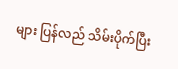များ ပြန်လည် သိမ်းပိုက်ပြီး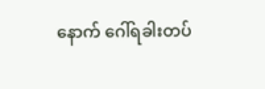နောက် ဂေါ်ရခါးတပ်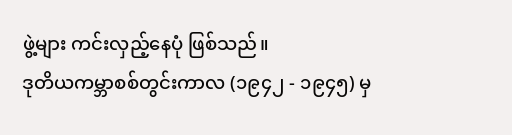ဖွဲ့များ ကင်းလှည့်နေပုံ ဖြစ်သည်။
ဒုတိယကမ္ဘာစစ်တွင်းကာလ (၁၉၄၂ - ၁၉၄၅) မှ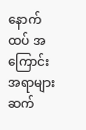နောက်ထပ် အကြောင်းအရာများ ဆက်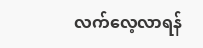လက်လေ့လာရန်